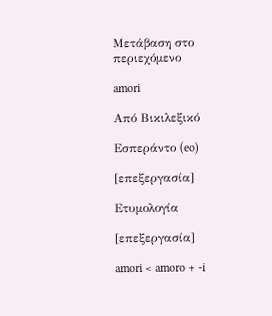Μετάβαση στο περιεχόμενο

amori

Από Βικιλεξικό

Εσπεράντο (eo)

[επεξεργασία]

Ετυμολογία

[επεξεργασία]

amori < amoro + -i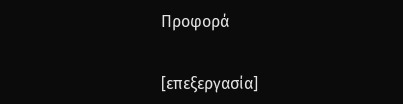Προφορά

[επεξεργασία]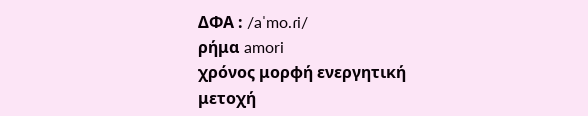ΔΦΑ : /aˈmo.ɾi/
ρήμα amori
χρόνος μορφή ενεργητική
μετοχή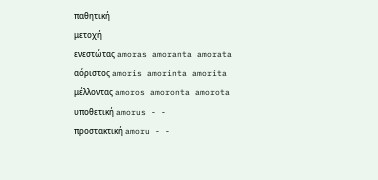παθητική
μετοχή
ενεστώτας amoras amoranta amorata
αόριστος amoris amorinta amorita
μέλλοντας amoros amoronta amorota
υποθετική amorus - -
προστακτική amoru - -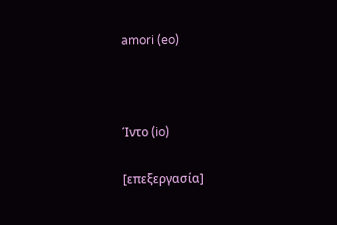amori (eo)



Ίντο (io)

[επεξεργασία]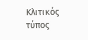Κλιτικός τύπος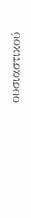ουσιαστικού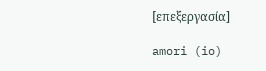[επεξεργασία]

amori (io)